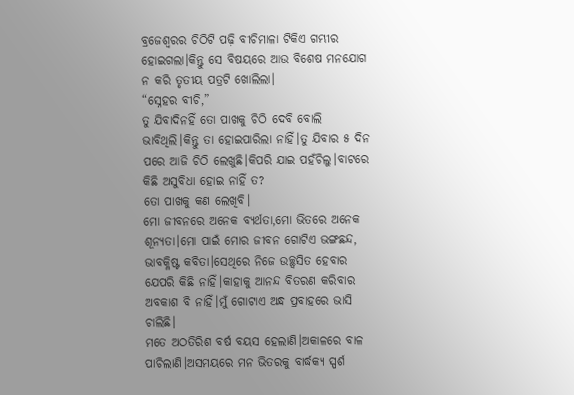ବ୍ରଜେଶ୍ବରର ଚିଠିଟି ପଢ଼ି ବୀଚିମାଳା ଟିକିଏ ଗମ୍ଭୀର ହୋଇଗଲା।କିନ୍ତୁ ସେ ବିଷୟରେ ଆଉ ବିଶେଷ ମନଯୋଗ ନ କରି ତୃତୀୟ ପତ୍ରଟି ଖୋଲିଲା।
“ସ୍ନେହର ବୀଚି,”
ତୁ ଯିବାଦିନହିଁ ତୋ ପାଖକୁ ଚିଠି ଦେବି ବୋଲି ଭାବିଥିଲି।କିନ୍ତୁ ତା ହୋଇପାରିଲା ନାହିଁ।ତୁ ଯିବାର ୫ ଦିନ ପରେ ଆଜି ଚିଠି ଲେଖୁଛି।କିପରି ଯାଇ ପହଁଚିଲୁ।ବାଟରେ କିଛି ଅସୁବିଧା ହୋଇ ନାହିଁ ତ?
ତୋ ପାଖକୁ କଣ ଲେଖିବି।
ମୋ ଜୀବନରେ ଅନେକ ବ୍ୟର୍ଥତା,ମୋ ଭିତରେ ଅନେକ ଶୂନ୍ୟତା।ମୋ ପାଇଁ ମୋର ଜୀବନ ଗୋଟିଏ ଭଙ୍ଗଛନ୍ଦ, ଭାବକ୍ଳିଷ୍ଟ କବିତା।ସେଥିରେ ନିଜେ ଉଚ୍ଛ୍ବସିତ ହେବାର ଯେପରି କିଛି ନାହିଁ।କାହାକୁ ଆନନ୍ଦ ବିତରଣ କରିବାର ଅବକାଶ ବି ନାହିଁ।ମୁଁ ଗୋଟାଏ ଅନ୍ଧ ପ୍ରବାହରେ ଭାସି ଚାଲିଛି।
ମତେ ଅଠତିରିଶ ବର୍ଷ ବୟସ ହେଲାଣି।ଅକାଳରେ ବାଳ ପାଚିଲାଣି।ଅସମୟରେ ମନ ଭିତରକୁ ବାର୍ଦ୍ଧକ୍ୟ ସ୍ପର୍ଶ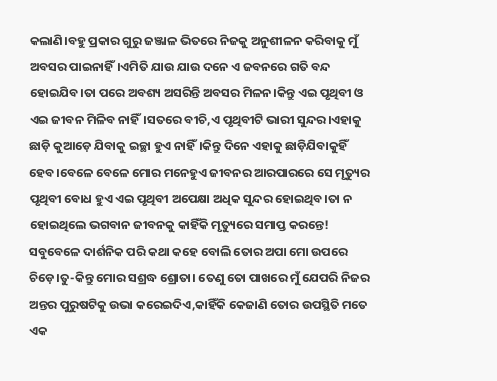କଲାଣି।ବହୁ ପ୍ରକାର ଗୁରୁ ଜଞ୍ଜାଳ ଭିତରେ ନିଜକୁ ଅନୁଶୀଳନ କରିବାକୁ ମୁଁ ଅବସର ପାଇନାହିଁ।ଏମିତି ଯାଉ ଯାଉ ଦନେ ଏ ଜବନରେ ଗତି ବନ୍ଦ ହୋଇଯିବ।ତା ପରେ ଅବଶ୍ୟ ଅସରିନ୍ତି ଅବସର ମିଳନ।କିନ୍ତୁ ଏଇ ପୃଥିବୀ ଓ ଏଇ ଜୀବନ ମିଳିବ ନାହିଁ।ସତରେ ବୀଚି,ଏ ପୃଥିବୀଟି ଭାରୀ ସୁନ୍ଦର।ଏହାକୁ ଛାଡ଼ି କୁଆଡ଼େ ଯିବାକୁ ଇଚ୍ଛା ହୁଏ ନାହିଁ।କିନ୍ତୁ ଦିନେ ଏହାକୁ ଛାଡ଼ିଯିବାକୁହିଁ ହେବ।ବେଳେ ବେଳେ ମୋର ମନେହୁଏ ଜୀବନର ଆରପାରରେ ସେ ମୃତ୍ୟୁର ପୃଥିବୀ ବୋଧ ହୁଏ ଏଇ ପୃଥିବୀ ଅପେକ୍ଷା ଅଧିକ ସୁନ୍ଦର ହୋଇଥିବ।ତା ନ ହୋଇଥିଲେ ଭଗବାନ ଜୀବନକୁ କାହିଁକି ମୃତ୍ୟୁରେ ସମାପ୍ତ କରନ୍ତେ!
ସବୁବେଳେ ଦାର୍ଶନିକ ପରି କଥା କହେ ବୋଲି ତୋର ଅପା ମୋ ଉପରେ ଚିଡ଼େ।ତୁ-କିନ୍ତୁ ମୋର ସଶ୍ରଦ୍ଧ ଶ୍ରୋତା। ତେଣୁ ତୋ ପାଖରେ ମୁଁ ଯେପରି ନିଜର ଅନ୍ତର ପୁରୁଷଟିକୁ ଉଭା କରେଇଦିଏ,କାହିଁକି କେଜାଣି ତୋର ଉପସ୍ଥିତି ମତେ ଏକ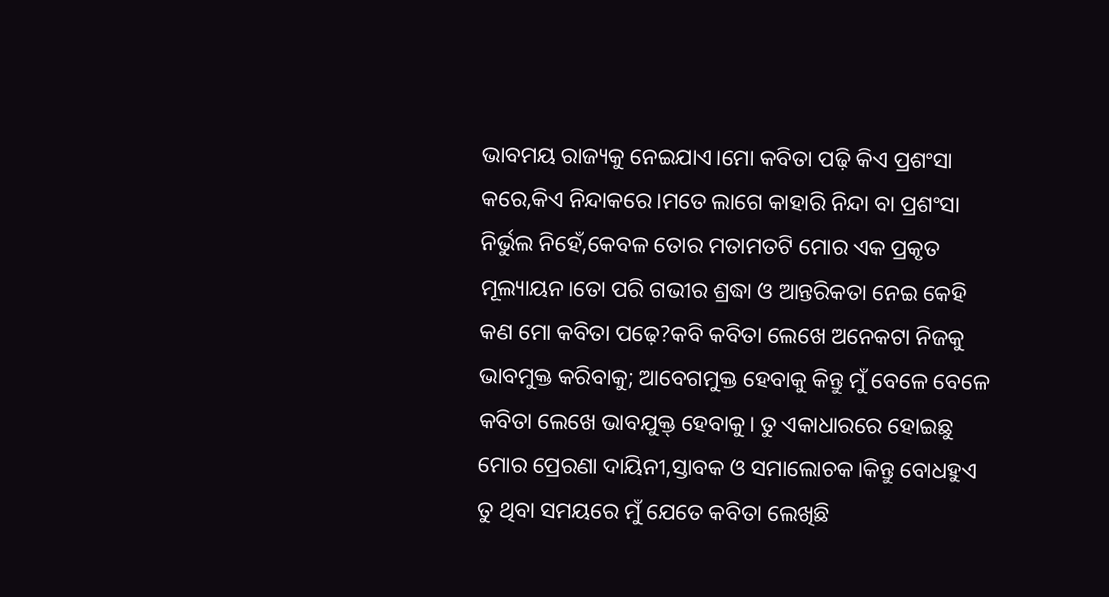ଭାବମୟ ରାଜ୍ୟକୁ ନେଇଯାଏ।ମୋ କବିତା ପଢ଼ି କିଏ ପ୍ରଶଂସା କରେ,କିଏ ନିନ୍ଦାକରେ।ମତେ ଲାଗେ କାହାରି ନିନ୍ଦା ବା ପ୍ରଶଂସା ନିର୍ଭୁଲ ନିହେଁ,କେବଳ ତୋର ମତାମତଟି ମୋର ଏକ ପ୍ରକୃତ ମୂଲ୍ୟାୟନ।ତୋ ପରି ଗଭୀର ଶ୍ରଦ୍ଧା ଓ ଆନ୍ତରିକତା ନେଇ କେହି କଣ ମୋ କବିତା ପଢ଼େ?କବି କବିତା ଲେଖେ ଅନେକଟା ନିଜକୁ ଭାବମୁକ୍ତ କରିବାକୁ; ଆବେଗମୁକ୍ତ ହେବାକୁ କିନ୍ତୁ ମୁଁ ବେଳେ ବେଳେ କବିତା ଲେଖେ ଭାବଯୁକ୍ତ୍ ହେବାକୁ। ତୁ ଏକାଧାରରେ ହୋଇଛୁ ମୋର ପ୍ରେରଣା ଦାୟିନୀ,ସ୍ତାବକ ଓ ସମାଲୋଚକ।କିନ୍ତୁ ବୋଧହୁଏ ତୁ ଥିବା ସମୟରେ ମୁଁ ଯେତେ କବିତା ଲେଖିଛି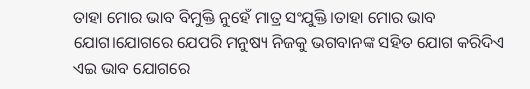ତାହା ମୋର ଭାବ ବିମୁକ୍ତି ନୁହେଁ ମାତ୍ର ସଂଯୁକ୍ତି।ତାହା ମୋର ଭାବ ଯୋଗ।ଯୋଗରେ ଯେପରି ମନୁଷ୍ୟ ନିଜକୁ ଭଗବାନଙ୍କ ସହିତ ଯୋଗ କରିଦିଏ ଏଇ ଭାବ ଯୋଗରେ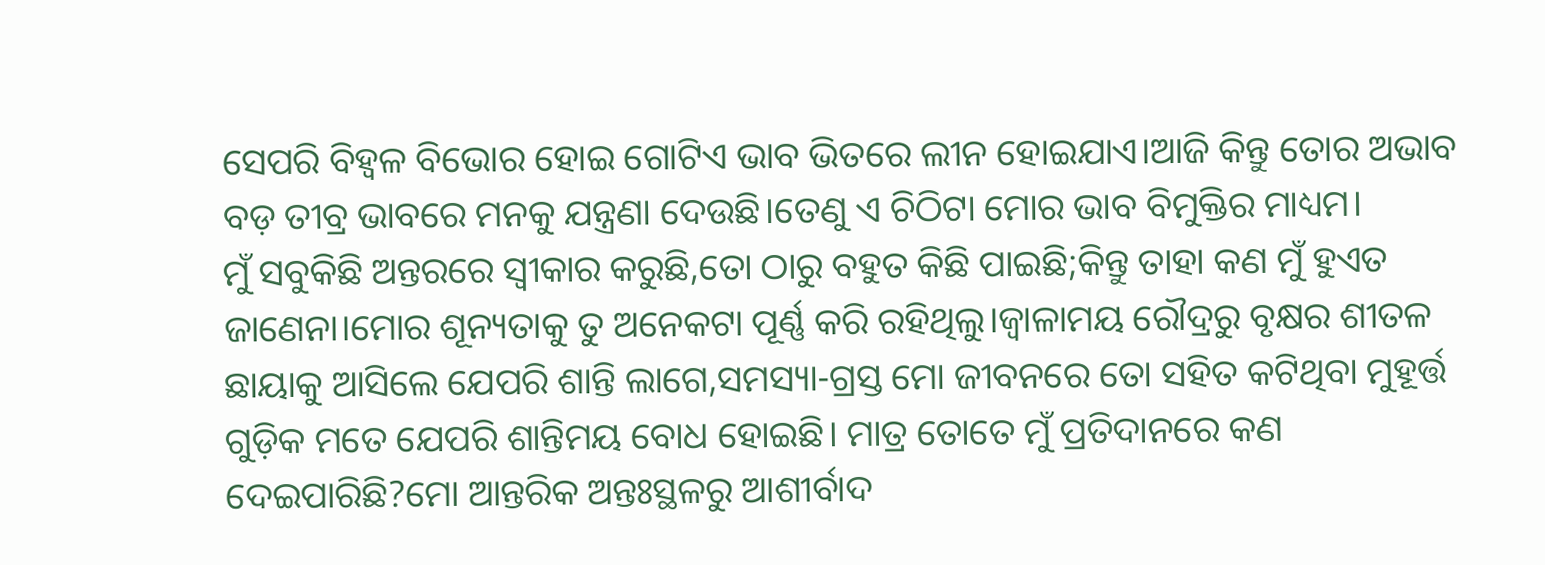ସେପରି ବିହ୍ବଳ ବିଭୋର ହୋଇ ଗୋଟିଏ ଭାବ ଭିତରେ ଲୀନ ହୋଇଯାଏ।ଆଜି କିନ୍ତୁ ତୋର ଅଭାବ ବଡ଼ ତୀବ୍ର ଭାବରେ ମନକୁ ଯନ୍ତ୍ରଣା ଦେଉଛି।ତେଣୁ ଏ ଚିଠିଟା ମୋର ଭାବ ବିମୁକ୍ତିର ମାଧ୍ୟମ।
ମୁଁ ସବୁକିଛି ଅନ୍ତରରେ ସ୍ବୀକାର କରୁଛି,ତୋ ଠାରୁ ବହୁତ କିଛି ପାଇଛି;କିନ୍ତୁ ତାହା କଣ ମୁଁ ହୁଏତ ଜାଣେନା।ମୋର ଶୂନ୍ୟତାକୁ ତୁ ଅନେକଟା ପୂର୍ଣ୍ଣ କରି ରହିଥିଲୁ।ଜ୍ବାଳାମୟ ରୌଦ୍ରରୁ ବୃକ୍ଷର ଶୀତଳ ଛାୟାକୁ ଆସିଲେ ଯେପରି ଶାନ୍ତି ଲାଗେ,ସମସ୍ୟା-ଗ୍ରସ୍ତ ମୋ ଜୀବନରେ ତୋ ସହିତ କଟିଥିବା ମୁହୂର୍ତ୍ତ ଗୁଡ଼ିକ ମତେ ଯେପରି ଶାନ୍ତିମୟ ବୋଧ ହୋଇଛି। ମାତ୍ର ତୋତେ ମୁଁ ପ୍ରତିଦାନରେ କଣ ଦେଇପାରିଛି?ମୋ ଆନ୍ତରିକ ଅନ୍ତଃସ୍ଥଳରୁ ଆଶୀର୍ବାଦ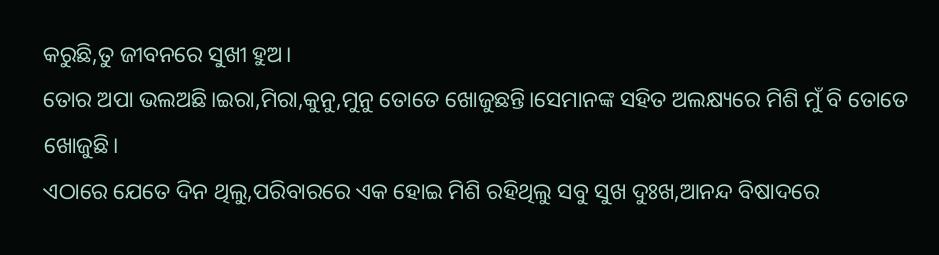କରୁଛି,ତୁ ଜୀବନରେ ସୁଖୀ ହୁଅ।
ତୋର ଅପା ଭଲଅଛି।ଇରା,ମିରା,କୁନୁ,ମୁନୁ ତୋତେ ଖୋଜୁଛନ୍ତି।ସେମାନଙ୍କ ସହିତ ଅଲକ୍ଷ୍ୟରେ ମିଶି ମୁଁ ବି ତୋତେ ଖୋଜୁଛି।
ଏଠାରେ ଯେତେ ଦିନ ଥିଲୁ,ପରିବାରରେ ଏକ ହୋଇ ମିଶି ରହିଥିଲୁ ସବୁ ସୁଖ ଦୁଃଖ,ଆନନ୍ଦ ବିଷାଦରେ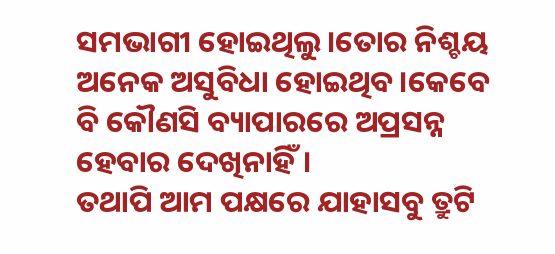ସମଭାଗୀ ହୋଇଥିଲୁ।ତୋର ନିଶ୍ଚୟ ଅନେକ ଅସୁବିଧା ହୋଇଥିବ।କେବେ ବି କୌଣସି ବ୍ୟାପାରରେ ଅପ୍ରସନ୍ନ ହେବାର ଦେଖିନାହିଁ।
ତଥାପି ଆମ ପକ୍ଷରେ ଯାହାସବୁ ତ୍ରୁଟି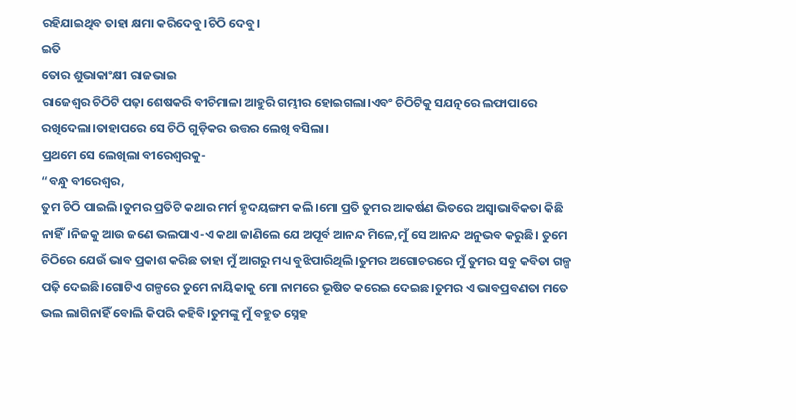ରହିଯାଇଥିବ ତାହା କ୍ଷମା କରିଦେବୁ।ଚିଠି ଦେବୁ।
ଇତି
ତୋର ଶୁଭାକାଂକ୍ଷୀ ରାଜଭାଇ
ରାଜେଶ୍ବର ଚିଠିଟି ପଢ଼ା ଶେଷକରି ବୀଚିମାଳା ଆହୁରି ଗମ୍ଭୀର ହୋଇଗଲା।ଏବଂ ଚିଠିଟିକୁ ସଯତ୍ନରେ ଲଫାପାରେ ରଖିଦେଲା।ତାହାପରେ ସେ ଚିଠି ଗୁଡ଼ିକର ଉତ୍ତର ଲେଖି ବସିଲା।
ପ୍ରଥମେ ସେ ଲେଖିଲା ବୀରେଶ୍ବରକୁ-
“ବନ୍ଧୁ ବୀରେଶ୍ବର,
ତୁମ ଚିଠି ପାଇଲି।ତୁମର ପ୍ରତିଟି କଥାର ମର୍ମ ହୃଦୟଙ୍ଗମ କଲି।ମୋ ପ୍ରତି ତୁମର ଆକର୍ଷଣ ଭିତରେ ଅସ୍ବାଭାବିକତା କିଛି ନାହିଁ।ନିଜକୁ ଆଉ ଜଣେ ଭଲପାଏ-ଏ କଥା ଜାଣିଲେ ଯେ ଅପୂର୍ବ ଆନନ୍ଦ ମିଳେ,ମୁଁ ସେ ଆନନ୍ଦ ଅନୁଭବ କରୁଛି। ତୁମେ ଚିଠିରେ ଯେଉଁ ଭାବ ପ୍ରକାଶ କରିଛ ତାହା ମୁଁ ଆଗରୁ ମଧ୍ୟ ବୁଝିପାରିଥିଲି।ତୁମର ଅଗୋଚରରେ ମୁଁ ତୁମର ସବୁ କବିତା ଗଳ୍ପ ପଢ଼ି ଦେଇଛି।ଗୋଟିଏ ଗଳ୍ପରେ ତୁମେ ନାୟିକାକୁ ମୋ ନାମରେ ଭୂଷିତ କରେଇ ଦେଇଛ।ତୁମର ଏ ଭାବପ୍ରବଣତା ମତେ ଭଲ ଲାଗିନାହିଁ ବୋଲି କିପରି କହିବି।ତୁମଙ୍କୁ ମୁଁ ବହୁତ ସ୍ନେହ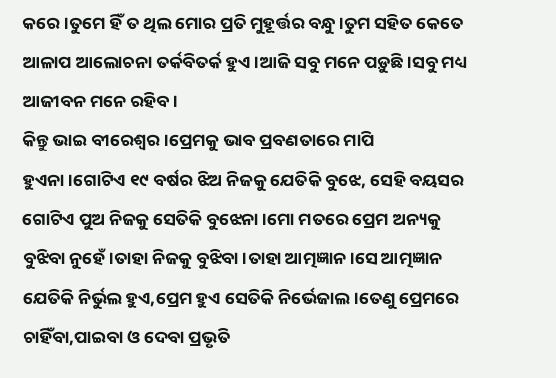କରେ।ତୁମେ ହିଁ ତ ଥିଲ ମୋର ପ୍ରତି ମୁହୂର୍ତ୍ତର ବନ୍ଧୁ।ତୁମ ସହିତ କେତେ ଆଳାପ ଆଲୋଚନା ତର୍କବିତର୍କ ହୁଏ।ଆଜି ସବୁ ମନେ ପଡ଼ୁଛି।ସବୁ ମଧ୍ୟ ଆଜୀବନ ମନେ ରହିବ।
କିନ୍ତୁ ଭାଇ ବୀରେଶ୍ବର।ପ୍ରେମକୁ ଭାବ ପ୍ରବଣତାରେ ମାପି ହୁଏନା।ଗୋଟିଏ ୧୯ ବର୍ଷର ଝିଅ ନିଜକୁ ଯେତିକି ବୁଝେ, ସେହି ବୟସର ଗୋଟିଏ ପୁଅ ନିଜକୁ ସେତିକି ବୁଝେନା।ମୋ ମତରେ ପ୍ରେମ ଅନ୍ୟକୁ ବୁଝିବା ନୁହେଁ।ତାହା ନିଜକୁ ବୁଝିବା।ତାହା ଆତ୍ମଜ୍ଞାନ।ସେ ଆତ୍ମଜ୍ଞାନ ଯେତିକି ନିର୍ଭୁଲ ହୁଏ,ପ୍ରେମ ହୁଏ ସେତିକି ନିର୍ଭେଜାଲ।ତେଣୁ ପ୍ରେମରେ ଚାହିଁବା,ପାଇବା ଓ ଦେବା ପ୍ରଭୃତି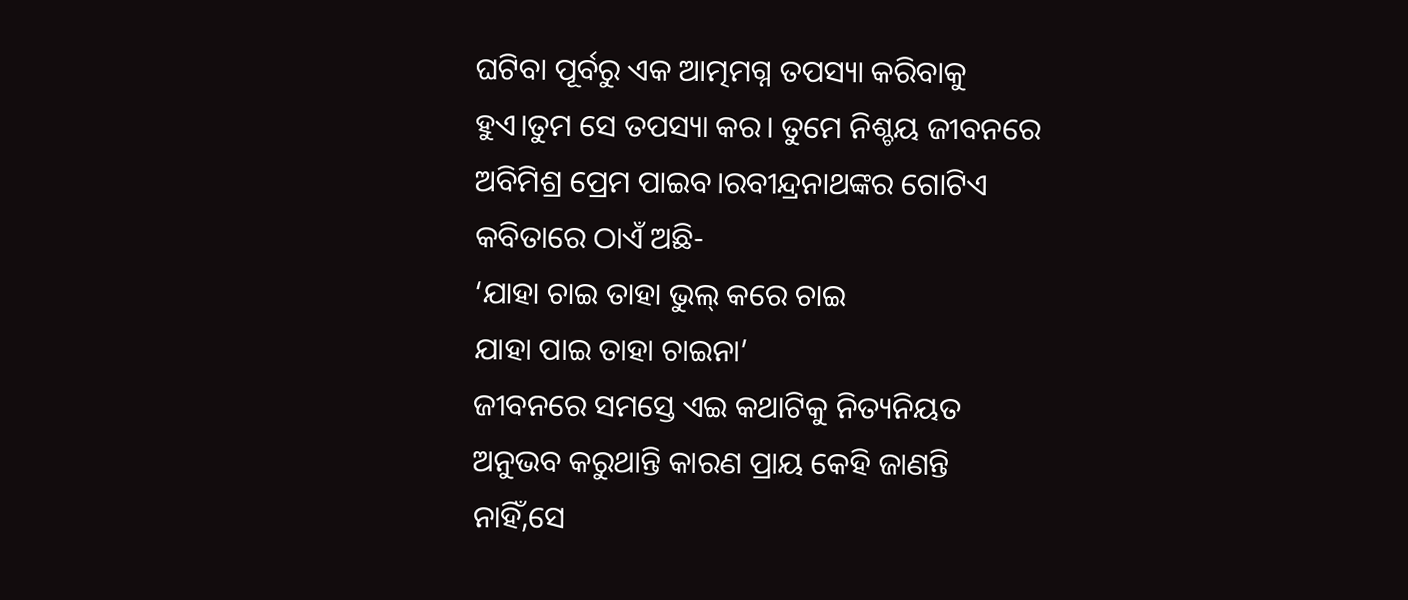ଘଟିବା ପୂର୍ବରୁ ଏକ ଆତ୍ମମଗ୍ନ ତପସ୍ୟା କରିବାକୁ ହୁଏ।ତୁମ ସେ ତପସ୍ୟା କର। ତୁମେ ନିଶ୍ଚୟ ଜୀବନରେ ଅବିମିଶ୍ର ପ୍ରେମ ପାଇବ।ରବୀନ୍ଦ୍ରନାଥଙ୍କର ଗୋଟିଏ କବିତାରେ ଠାଏଁ ଅଛି-
‘ଯାହା ଚାଇ ତାହା ଭୁଲ୍ କରେ ଚାଇ
ଯାହା ପାଇ ତାହା ଚାଇନା’
ଜୀବନରେ ସମସ୍ତେ ଏଇ କଥାଟିକୁ ନିତ୍ୟନିୟତ ଅନୁଭବ କରୁଥାନ୍ତି କାରଣ ପ୍ରାୟ କେହି ଜାଣନ୍ତି ନାହିଁ,ସେ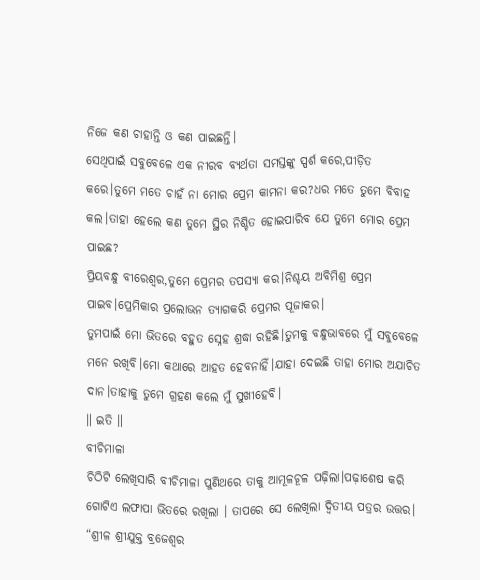ନିଜେ କଣ ଚାହାନ୍ତି ଓ କଣ ପାଇଛନ୍ତି।
ସେଥିପାଇଁ ସବୁବେଳେ ଏକ ନୀରବ ବ୍ୟର୍ଥତା ସମସ୍ତଙ୍କୁ ସ୍ପର୍ଶ କରେ,ପୀଡ଼ିତ କରେ।ତୁମେ ମତେ ଚାହଁ ନା ମୋର ପ୍ରେମ କାମନା କର?ଧର ମତେ ତୁମେ ବିବାହ କଲ।ତାହା ହେଲେ କଣ ତୁମେ ସ୍ଥିର ନିଶ୍ଚିତ ହୋଇପାରିବ ଯେ ତୁମେ ମୋର ପ୍ରେମ ପାଇଛ?
ପ୍ରିୟବନ୍ଧୁ ବୀରେଶ୍ବର,ତୁମେ ପ୍ରେମର ତପସ୍ୟା କର।ନିଶ୍ଚୟ ଅବିମିଶ୍ର ପ୍ରେମ ପାଇବ।ପ୍ରେମିକାର ପ୍ରଲୋଭନ ତ୍ୟାଗକରି ପ୍ରେମର ପୂଜାକର।
ତୁମପାଇଁ ମୋ ଭିତରେ ବହୁତ ସ୍ନେହ ଶ୍ରଦ୍ଧା ରହିଛି।ତୁମକୁ ବନ୍ଧୁଭାବରେ ମୁଁ ସବୁବେଳେ ମନେ ରଖିବି।ମୋ କଥାରେ ଆହତ ହେବନାହିଁ।ଯାହା ଦେଇଛି ତାହା ମୋର ଅଯାଚିତ ଦାନ।ତାହାକୁ ତୁମେ ଗ୍ରହଣ କଲେ ମୁଁ ସୁଖୀହେବି।
॥ ଇତି ॥
ବୀଚିମାଳା
ଚିଠିଟି ଲେଖିସାରି ବୀଚିମାଳା ପୁଣିଥରେ ତାକୁ ଆମୂଳଚୂଳ ପଢ଼ିଲା।ପଢ଼ାଶେଷ କରି ଗୋଟିଏ ଲଫାପା ଭିତରେ ରଖିଲା । ତାପରେ ସେ ଲେଖିଲା ଦ୍ବିତୀୟ ପତ୍ରର ଉତ୍ତର।
“ଶ୍ରୀଳ ଶ୍ରୀଯୁକ୍ତ ବ୍ରଜେଶ୍ବର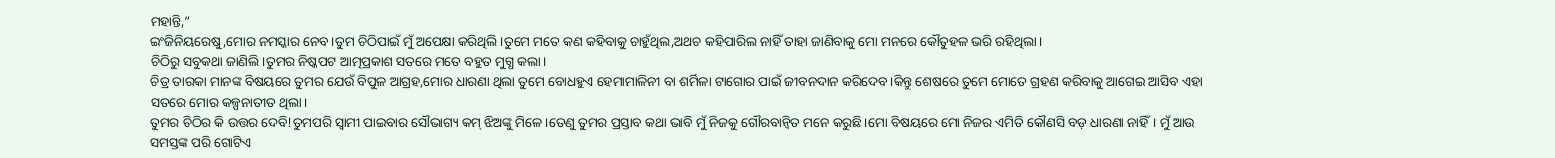ମହାନ୍ତି,”
ଇଂଜିନିୟରେଷୁ,ମୋର ନମସ୍କାର ନେବ।ତୁମ ଚିଠିପାଇଁ ମୁଁ ଅପେକ୍ଷା କରିଥିଲି।ତୁମେ ମତେ କଣ କହିବାକୁ ଚାହୁଁଥିଲ,ଅଥଚ କହିପାରିଲ ନାହିଁ ତାହା ଜାଣିବାକୁ ମୋ ମନରେ କୌତୁହଳ ଭରି ରହିଥିଲା।
ଚିଠିରୁ ସବୁକଥା ଜାଣିଲି।ତୁମର ନିଷ୍କପଟ ଆତ୍ମପ୍ରକାଶ ସତରେ ମତେ ବହୁତ ମୁଗ୍ଧ କଲା।
ଚିତ୍ର ତାରକା ମାନଙ୍କ ବିଷୟରେ ତୁମର ଯେଉଁ ବିପୁଳ ଆଗ୍ରହ,ମୋର ଧାରଣା ଥିଲା ତୁମେ ବୋଧହୁଏ ହେମାମାଳିନୀ ବା ଶର୍ମିଳା ଟାଗୋର ପାଇଁ ଜୀବନଦାନ କରିଦେବ।କିନ୍ତୁ ଶେଷରେ ତୁମେ ମୋତେ ଗ୍ରହଣ କରିବାକୁ ଆଗେଇ ଆସିବ ଏହା ସତରେ ମୋର କଳ୍ପନାତୀତ ଥିଲା।
ତୁମର ଚିଠିର କି ଉତ୍ତର ଦେବି!ତୁମପରି ସ୍ବାମୀ ପାଇବାର ସୌଭାଗ୍ୟ କମ୍ ଝିଅଙ୍କୁ ମିଳେ।ତେଣୁ ତୁମର ପ୍ରସ୍ତାବ କଥା ଭାବି ମୁଁ ନିଜକୁ ଗୌରବାନ୍ବିତ ମନେ କରୁଛି।ମୋ ବିଷୟରେ ମୋ ନିଜର ଏମିତି କୌଣସି ବଡ଼ ଧାରଣା ନାହିଁ। ମୁଁ ଆଉ ସମସ୍ତଙ୍କ ପରି ଗୋଟିଏ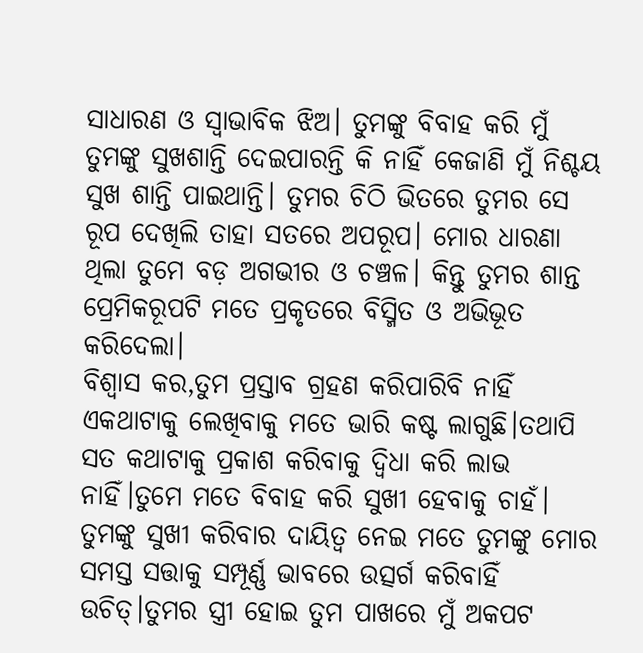ସାଧାରଣ ଓ ସ୍ବାଭାବିକ ଝିଅ। ତୁମଙ୍କୁ ବିବାହ କରି ମୁଁ ତୁମଙ୍କୁ ସୁଖଶାନ୍ତି ଦେଇପାରନ୍ତି କି ନାହିଁ କେଜାଣି ମୁଁ ନିଶ୍ଚୟ ସୁଖ ଶାନ୍ତି ପାଇଥାନ୍ତି। ତୁମର ଚିଠି ଭିତରେ ତୁମର ସେ ରୂପ ଦେଖିଲି ତାହା ସତରେ ଅପରୂପ। ମୋର ଧାରଣା ଥିଲା ତୁମେ ବଡ଼ ଅଗଭୀର ଓ ଚଞ୍ଚଳ। କିନ୍ତୁ ତୁମର ଶାନ୍ତ ପ୍ରେମିକରୂପଟି ମତେ ପ୍ରକୃତରେ ବିସ୍ମିତ ଓ ଅଭିଭୂତ କରିଦେଲା।
ବିଶ୍ବାସ କର,ତୁମ ପ୍ରସ୍ତାବ ଗ୍ରହଣ କରିପାରିବି ନାହିଁ ଏକଥାଟାକୁ ଲେଖିବାକୁ ମତେ ଭାରି କଷ୍ଟ ଲାଗୁଛି।ତଥାପି ସତ କଥାଟାକୁ ପ୍ରକାଶ କରିବାକୁ ଦ୍ବିଧା କରି ଲାଭ ନାହିଁ।ତୁମେ ମତେ ବିବାହ କରି ସୁଖୀ ହେବାକୁ ଚାହଁ। ତୁମଙ୍କୁ ସୁଖୀ କରିବାର ଦାୟିତ୍ବ ନେଇ ମତେ ତୁମଙ୍କୁ ମୋର ସମସ୍ତ ସତ୍ତାକୁ ସମ୍ପୂର୍ଣ୍ଣ ଭାବରେ ଉତ୍ସର୍ଗ କରିବାହିଁ ଉଚିତ୍।ତୁମର ସ୍ତ୍ରୀ ହୋଇ ତୁମ ପାଖରେ ମୁଁ ଅକପଟ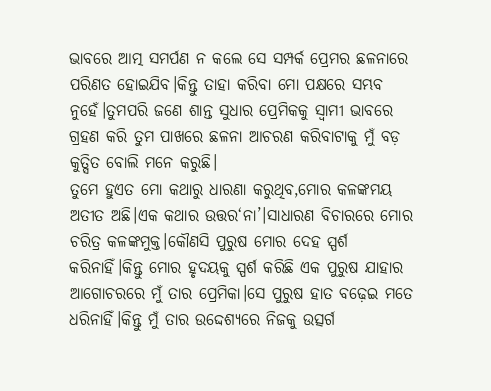ଭାବରେ ଆତ୍ମ ସମର୍ପଣ ନ କଲେ ସେ ସମ୍ପର୍କ ପ୍ରେମର ଛଳନାରେ ପରିଣତ ହୋଇଯିବ।କିନ୍ତୁ ତାହା କରିବା ମୋ ପକ୍ଷରେ ସମ୍ଭବ ନୁହେଁ।ତୁମପରି ଜଣେ ଶାନ୍ତ ସୁଧାର ପ୍ରେମିକକୁ ସ୍ବାମୀ ଭାବରେ ଗ୍ରହଣ କରି ତୁମ ପାଖରେ ଛଳନା ଆଚରଣ କରିବାଟାକୁ ମୁଁ ବଡ଼ କୁତ୍ସିତ ବୋଲି ମନେ କରୁଛି।
ତୁମେ ହୁଏତ ମୋ କଥାରୁ ଧାରଣା କରୁଥିବ,ମୋର କଳଙ୍କମୟ ଅତୀତ ଅଛି।ଏକ କଥାର ଉତ୍ତର‘ନା’।ସାଧାରଣ ବିଚାରରେ ମୋର ଚରିତ୍ର କଳଙ୍କମୁକ୍ତ।କୌଣସି ପୁରୁଷ ମୋର ଦେହ ସ୍ପର୍ଶ କରିନାହିଁ।କିନ୍ତୁ ମୋର ହୃଦୟକୁ ସ୍ପର୍ଶ କରିଛି ଏକ ପୁରୁଷ ଯାହାର ଆଗୋଚରରେ ମୁଁ ତାର ପ୍ରେମିକା।ସେ ପୁରୁଷ ହାତ ବଢ଼େଇ ମତେ ଧରିନାହିଁ।କିନ୍ତୁ ମୁଁ ତାର ଉଦ୍ଦେଶ୍ୟରେ ନିଜକୁ ଉତ୍ସର୍ଗ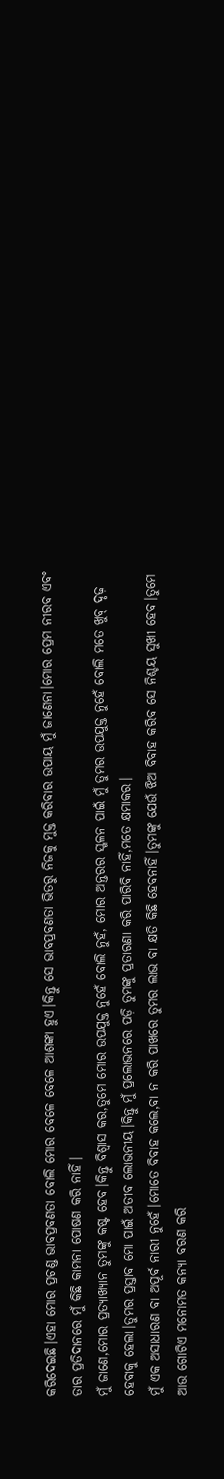କରିଦେଇଛି।ଏହା ମୋର ପ୍ରଚଣ୍ଡ ଭାବପ୍ରବଣତା ବୋଲି ମୋର ବେଳେ ବେଳେ ଆଶଙ୍କା ହୁଏ।କିନ୍ତୁ ସେ ଭାବପ୍ରବଣତା ଭିତରୁ ନିଜକୁ ମୁକ୍ତ କରିବାର ଉପାୟ ମୁଁ ଜାଣେନା।ମୋର ପ୍ରେମ ନୀରବ ଏବଂ ତାର ପ୍ରତିଦାନରେ ମୁଁ କିଛି କାମନା ପୋଷଣ କରି ନାହିଁ।
ମୁଁ ଜାଣେ,ମୋର ପ୍ରତ୍ୟାଖ୍ୟାନ ତୁମଙ୍କୁ କଷ୍ଟ ହେବ।କିନ୍ତୁ ବିଶ୍ବାସ କର,ତୁମେ ମୋର ଉପଯୁକ୍ତ ନୁହେଁ ବୋଲି ନୁହଁ, ମୋର ଅନ୍ତରର ସ୍ଖଳନ ପାଇଁ ମୁଁ ତୁମର ଉପଯୁକ୍ତ ନୁହେଁ ବୋଲି ମତେ ଖୁବ୍ ଦୃଢ଼ ହେବାକୁ ହେଲା।ତୁମର ପ୍ରସ୍ତାବ ମୋ ପାଇଁ ଅତୀବ ଲୋଭନୀୟ।କିନ୍ତୁ ମୁଁ ପ୍ରଲୋଭନରେ ପଡ଼ି ତୁମଙ୍କୁ ପ୍ରତାରଣା କରି ପାରିବି ନାହିଁ,ମତେ କ୍ଷମାକର।
ମୁଁ ଏକ ଅସାଧାରଣ ବା ଅପୂର୍ବ ନାରୀ ନୁହେଁ।ମୋତେ ବିବାହ କଲେ,ବା ନ କରି ପାଖରେ ତୁମର ଲାଭ ବା କ୍ଷତି କିଛି ହେବନାହିଁ।ତୁମଙ୍କୁ ଯେଉଁ ଝିଅ ବିବାହ କରିବ ସେ ନିଶ୍ଚୟ ସୁଖୀ ହେବ।ତୁମେ ଆଉ ଗୋଟିଏ ମନୋମତ କନ୍ୟା ବରଣ କରି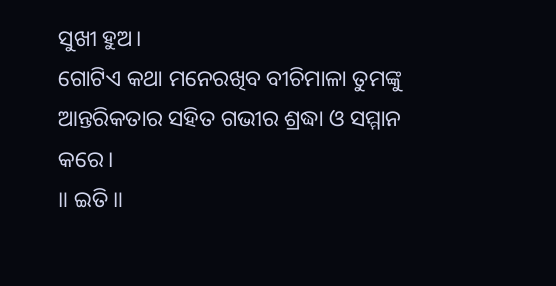ସୁଖୀ ହୁଅ।
ଗୋଟିଏ କଥା ମନେରଖିବ ବୀଚିମାଳା ତୁମଙ୍କୁ ଆନ୍ତରିକତାର ସହିତ ଗଭୀର ଶ୍ରଦ୍ଧା ଓ ସମ୍ମାନ କରେ।
॥ ଇତି॥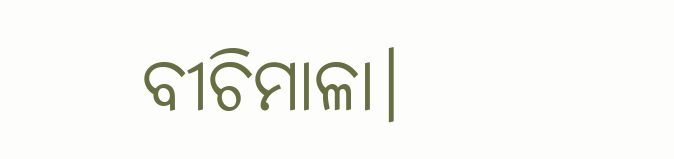ବୀଚିମାଳା।